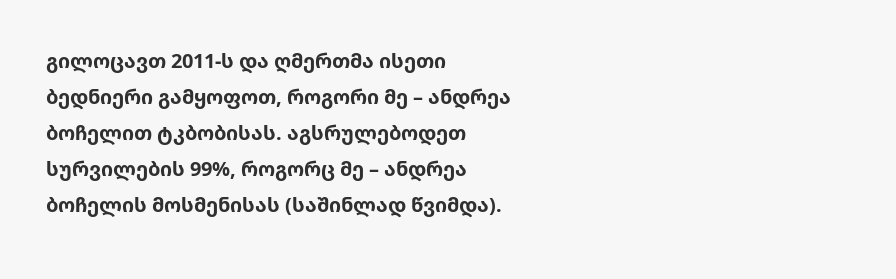გილოცავთ 2011-ს და ღმერთმა ისეთი ბედნიერი გამყოფოთ, როგორი მე – ანდრეა ბოჩელით ტკბობისას. აგსრულებოდეთ სურვილების 99%, როგორც მე – ანდრეა ბოჩელის მოსმენისას (საშინლად წვიმდა).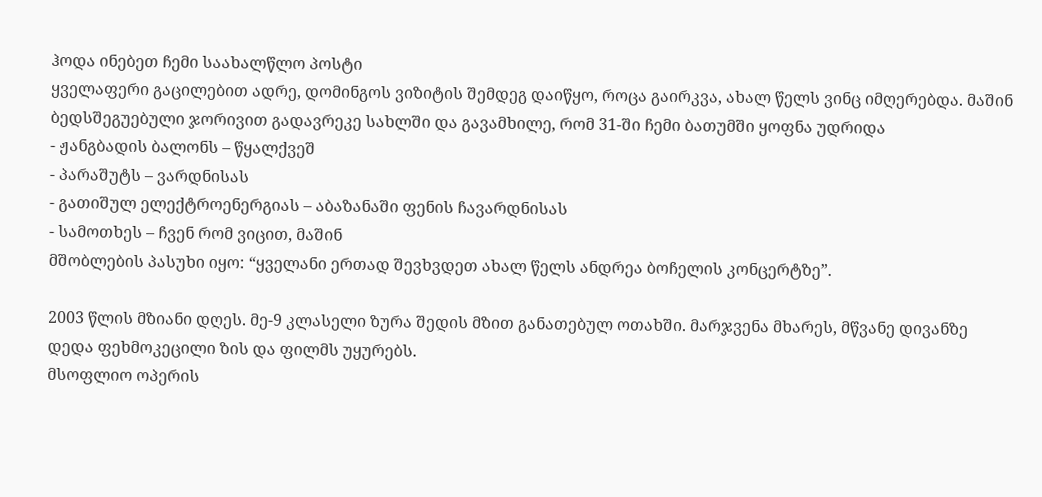ჰოდა ინებეთ ჩემი საახალწლო პოსტი
ყველაფერი გაცილებით ადრე, დომინგოს ვიზიტის შემდეგ დაიწყო, როცა გაირკვა, ახალ წელს ვინც იმღერებდა. მაშინ ბედსშეგუებული ჯორივით გადავრეკე სახლში და გავამხილე, რომ 31-ში ჩემი ბათუმში ყოფნა უდრიდა
- ჟანგბადის ბალონს – წყალქვეშ
- პარაშუტს – ვარდნისას
- გათიშულ ელექტროენერგიას – აბაზანაში ფენის ჩავარდნისას
- სამოთხეს – ჩვენ რომ ვიცით, მაშინ
მშობლების პასუხი იყო: “ყველანი ერთად შევხვდეთ ახალ წელს ანდრეა ბოჩელის კონცერტზე”.

2003 წლის მზიანი დღეს. მე-9 კლასელი ზურა შედის მზით განათებულ ოთახში. მარჯვენა მხარეს, მწვანე დივანზე დედა ფეხმოკეცილი ზის და ფილმს უყურებს.
მსოფლიო ოპერის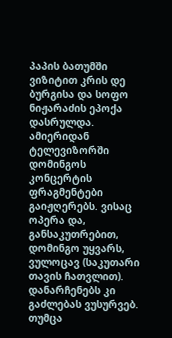პაპის ბათუმში ვიზიტით კრის დე ბურგისა და სოფო ნიჟარაძის ეპოქა დასრულდა. ამიერიდან ტელევიზორში დომინგოს კონცერტის ფრაგმენტები გაიჟღერებს. ვისაც ოპერა და, განსაკუთრებით, დომინგო უყვარს, ვულოცავ (საკუთარი თავის ჩათვლით). დანარჩენებს კი გაძლებას ვუსურვებ. თუმცა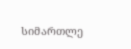სიმართლე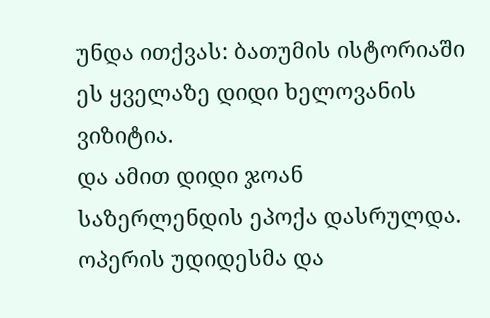უნდა ითქვას: ბათუმის ისტორიაში ეს ყველაზე დიდი ხელოვანის ვიზიტია.
და ამით დიდი ჯოან საზერლენდის ეპოქა დასრულდა. ოპერის უდიდესმა და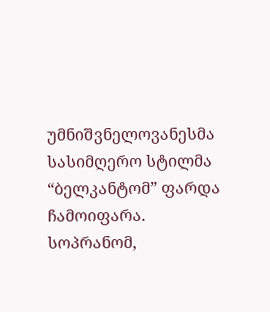უმნიშვნელოვანესმა სასიმღერო სტილმა “ბელკანტომ” ფარდა ჩამოიფარა. სოპრანომ,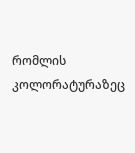რომლის კოლორატურაზეც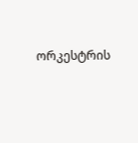ორკესტრის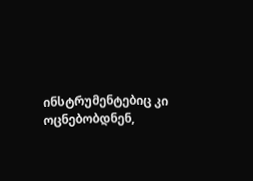ინსტრუმენტებიც კი ოცნებობდნენ,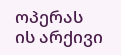ოპერას ის არქივი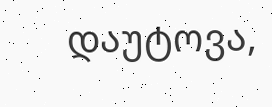დაუტოვა,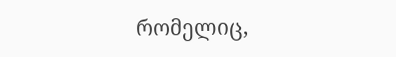რომელიც,